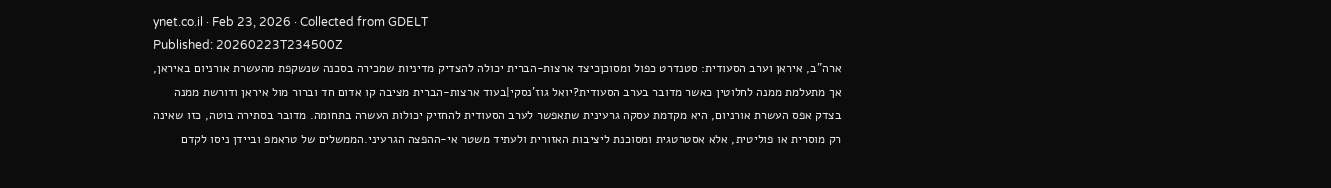ynet.co.il · Feb 23, 2026 · Collected from GDELT
Published: 20260223T234500Z
ארה"ב, איראן וערב הסעודית: סטנדרט כפול ומסוכןכיצד ארצות-הברית יכולה להצדיק מדיניות שמכירה בסכנה שנשקפת מהעשרת אורניום באיראן, אך מתעלמת ממנה לחלוטין כאשר מדובר בערב הסעודית?יואל גוז'נסקי|בעוד ארצות-הברית מציבה קו אדום חד וברור מול איראן ודורשת ממנה בצדק אפס העשרת אורניום, היא מקדמת עסקה גרעינית שתאפשר לערב הסעודית להחזיק יכולות העשרה בתחומה. מדובר בסתירה בוטה, כזו שאינה רק מוסרית או פוליטית, אלא אסטרטגית ומסוכנת ליציבות האזורית ולעתיד משטר אי-ההפצה הגרעיני.הממשלים של טראמפ וביידן ניסו לקדם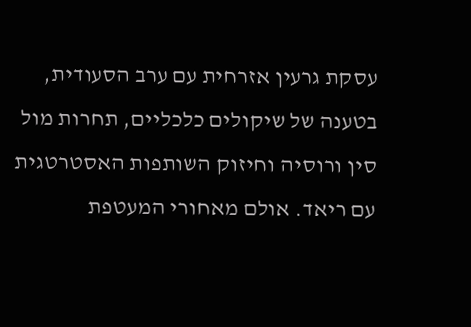עסקת גרעין אזרחית עם ערב הסעודית, בטענה של שיקולים כלכליים, תחרות מול סין ורוסיה וחיזוק השותפות האסטרטגית עם ריאד. אולם מאחורי המעטפת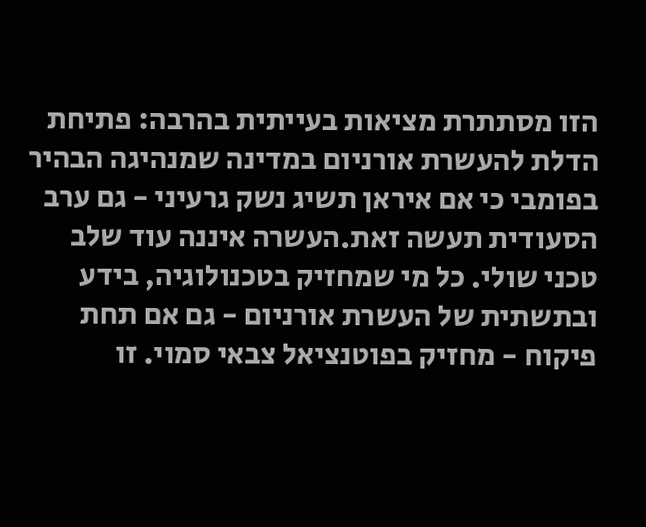הזו מסתתרת מציאות בעייתית בהרבה: פתיחת הדלת להעשרת אורניום במדינה שמנהיגה הבהיר בפומבי כי אם איראן תשיג נשק גרעיני - גם ערב הסעודית תעשה זאת.העשרה איננה עוד שלב טכני שולי. כל מי שמחזיק בטכנולוגיה, בידע ובתשתית של העשרת אורניום - גם אם תחת פיקוח - מחזיק בפוטנציאל צבאי סמוי. זו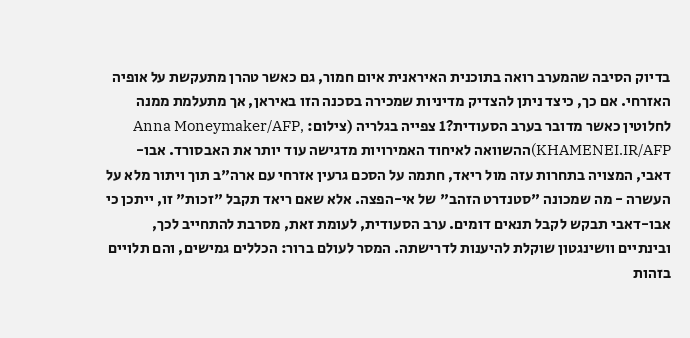בדיוק הסיבה שהמערב רואה בתוכנית האיראנית איום חמור, גם כאשר טהרן מתעקשת על אופיה האזרחי. אם כך, כיצד ניתן להצדיק מדיניות שמכירה בסכנה הזו באיראן, אך מתעלמת ממנה לחלוטין כאשר מדובר בערב הסעודית?1 צפייה בגלריה (צילום: Anna Moneymaker/AFP, KHAMENEI.IR/AFP)ההשוואה לאיחוד האמירויות מדגישה עוד יותר את האבסורד. אבו-דאבי, המצויה בתחרות עזה מול ריאד, חתמה על הסכם גרעין אזרחי עם ארה"ב תוך ויתור מלא על העשרה - מה שמכונה "סטנדרט הזהב" של אי-הפצה. אלא שאם ריאד תקבל "זכות" זו, ייתכן כי אבו-דאבי תבקש לקבל תנאים דומים. ערב הסעודית, לעומת זאת, מסרבת להתחייב לכך, ובינתיים וושינגטון שוקלת להיענות לדרישתה. המסר לעולם ברור: הכללים גמישים, והם תלויים בזהות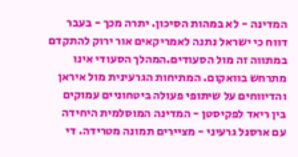המדינה - לא במהות הסיכון. יתרה מכך - בעבר דווח כי ישראל נתנה לאמריקאים אור ירוק להתקדם במתווה זה מול הסעודים.המהלך הסעודי אינו מתרחש בוואקום. המתיחות הגרעינית מול איראן והדיווחים על שיתופי פעולה ביטחוניים עמוקים בין ריאד לפקיסטן - המדינה המוסלמית היחידה עם ארסנל גרעיני - מציירים תמונה מטרידה. די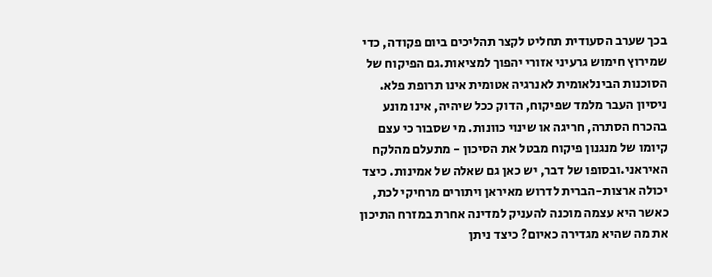בכך שערב הסעודית תחליט לקצר תהליכים ביום פקודה, כדי שמירוץ חימוש גרעיני אזורי יהפוך למציאות.גם הפיקוח של הסוכנות הבינלאומית לאנרגיה אטומית אינו תרופת פלא. ניסיון העבר מלמד שפיקוח, הדוק ככל שיהיה, אינו מונע בהכרח הסתרה, חריגה או שינוי כוונות. מי שסבור כי עצם קיומו של מנגנון פיקוח מבטל את הסיכון - מתעלם מהלקח האיראני.ובסופו של דבר, יש כאן גם שאלה של אמינות. כיצד יכולה ארצות-הברית לדרוש מאיראן ויתורים מרחיקי לכת, כאשר היא עצמה מוכנה להעניק למדינה אחרת במזרח התיכון את מה שהיא מגדירה כאיום? כיצד ניתן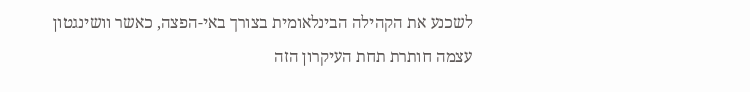לשכנע את הקהילה הבינלאומית בצורך באי-הפצה, כאשר וושינגטון עצמה חותרת תחת העיקרון הזה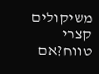משיקולים קצרי טווח?אם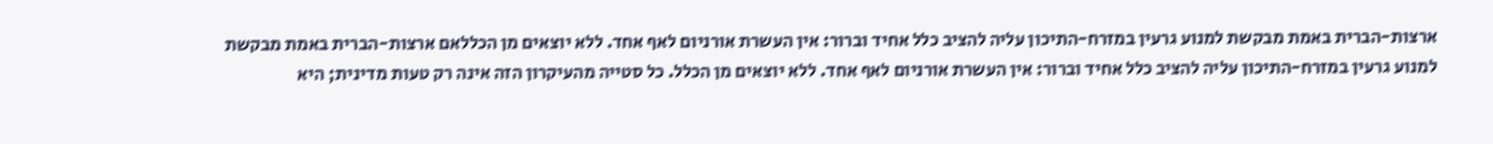ארצות-הברית באמת מבקשת למנוע גרעין במזרח-התיכון עליה להציב כלל אחיד וברור: אין העשרת אורניום לאף אחד. ללא יוצאים מן הכללאם ארצות-הברית באמת מבקשת למנוע גרעין במזרח-התיכון עליה להציב כלל אחיד וברור: אין העשרת אורניום לאף אחד. ללא יוצאים מן הכלל. כל סטייה מהעיקרון הזה אינה רק טעות מדינית; היא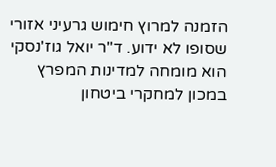הזמנה למרוץ חימוש גרעיני אזורי שסופו לא ידוע. ד"ר יואל גוז'נסקי הוא מומחה למדינות המפרץ במכון למחקרי ביטחון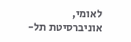לאומי, אוניברסיטת תל-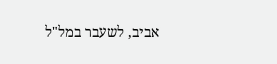אביב, לשעבר במל"ל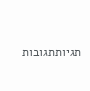תגיותתגובות